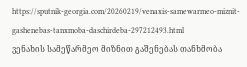https://sputnik-georgia.com/20260219/venaxis-samewarmeo-miznit-gashenebas-tanxmoba-daschirdeba-297212493.html
ვენახის სამეწარმეო მიზნით გაშენებას თანხმობა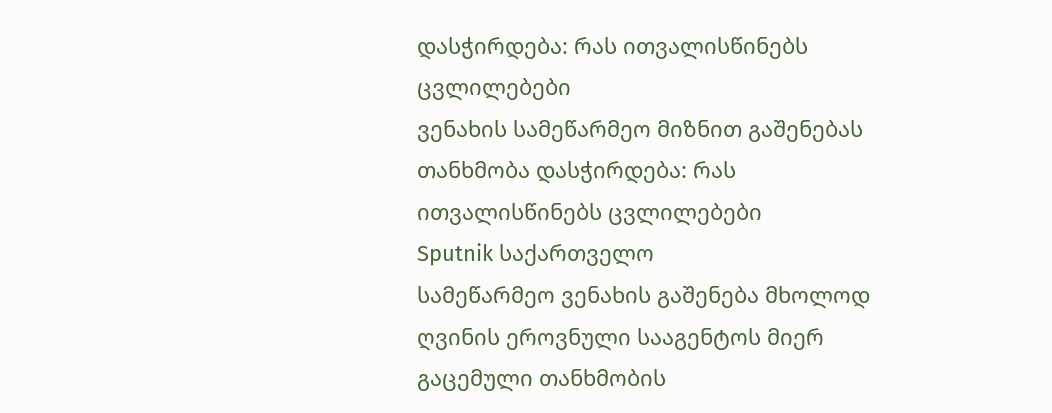დასჭირდება: რას ითვალისწინებს ცვლილებები
ვენახის სამეწარმეო მიზნით გაშენებას თანხმობა დასჭირდება: რას ითვალისწინებს ცვლილებები
Sputnik საქართველო
სამეწარმეო ვენახის გაშენება მხოლოდ ღვინის ეროვნული სააგენტოს მიერ გაცემული თანხმობის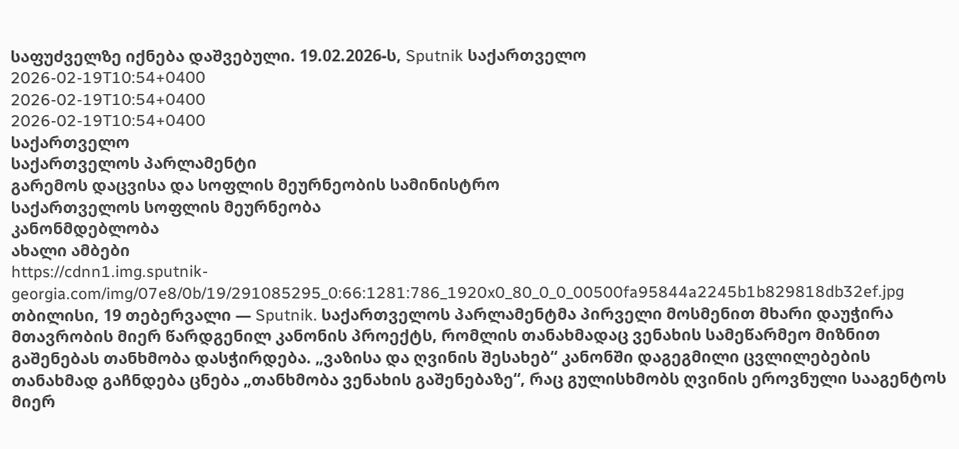საფუძველზე იქნება დაშვებული. 19.02.2026-ს, Sputnik საქართველო
2026-02-19T10:54+0400
2026-02-19T10:54+0400
2026-02-19T10:54+0400
საქართველო
საქართველოს პარლამენტი
გარემოს დაცვისა და სოფლის მეურნეობის სამინისტრო
საქართველოს სოფლის მეურნეობა
კანონმდებლობა
ახალი ამბები
https://cdnn1.img.sputnik-georgia.com/img/07e8/0b/19/291085295_0:66:1281:786_1920x0_80_0_0_00500fa95844a2245b1b829818db32ef.jpg
თბილისი, 19 თებერვალი — Sputnik. საქართველოს პარლამენტმა პირველი მოსმენით მხარი დაუჭირა მთავრობის მიერ წარდგენილ კანონის პროექტს, რომლის თანახმადაც ვენახის სამეწარმეო მიზნით გაშენებას თანხმობა დასჭირდება. „ვაზისა და ღვინის შესახებ“ კანონში დაგეგმილი ცვლილებების თანახმად გაჩნდება ცნება „თანხმობა ვენახის გაშენებაზე“, რაც გულისხმობს ღვინის ეროვნული სააგენტოს მიერ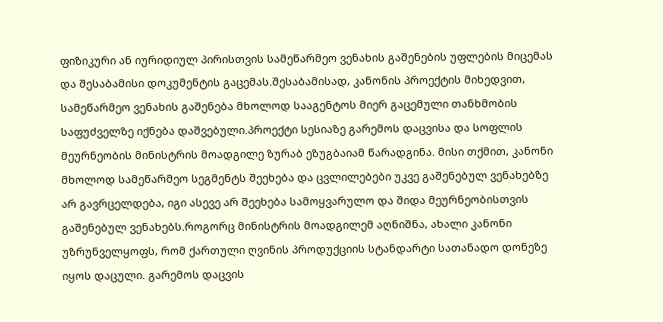ფიზიკური ან იურიდიულ პირისთვის სამეწარმეო ვენახის გაშენების უფლების მიცემას და შესაბამისი დოკუმენტის გაცემას.შესაბამისად, კანონის პროექტის მიხედვით, სამეწარმეო ვენახის გაშენება მხოლოდ სააგენტოს მიერ გაცემული თანხმობის საფუძველზე იქნება დაშვებული.პროექტი სესიაზე გარემოს დაცვისა და სოფლის მეურნეობის მინისტრის მოადგილე ზურაბ ეზუგბაიამ წარადგინა. მისი თქმით, კანონი მხოლოდ სამეწარმეო სეგმენტს შეეხება და ცვლილებები უკვე გაშენებულ ვენახებზე არ გავრცელდება, იგი ასევე არ შეეხება სამოყვარულო და შიდა მეურნეობისთვის გაშენებულ ვენახებს.როგორც მინისტრის მოადგილემ აღნიშნა, ახალი კანონი უზრუნველყოფს, რომ ქართული ღვინის პროდუქციის სტანდარტი სათანადო დონეზე იყოს დაცული. გარემოს დაცვის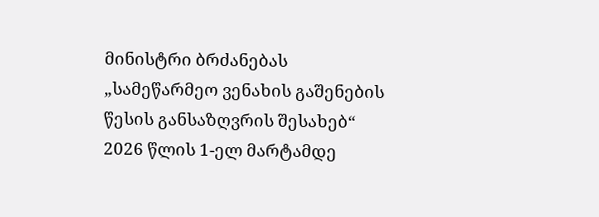მინისტრი ბრძანებას „სამეწარმეო ვენახის გაშენების წესის განსაზღვრის შესახებ“ 2026 წლის 1-ელ მარტამდე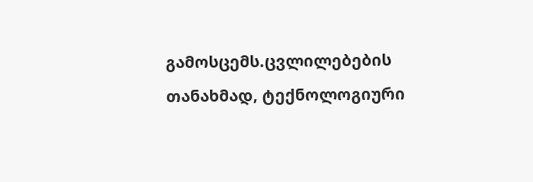გამოსცემს.ცვლილებების თანახმად, ტექნოლოგიური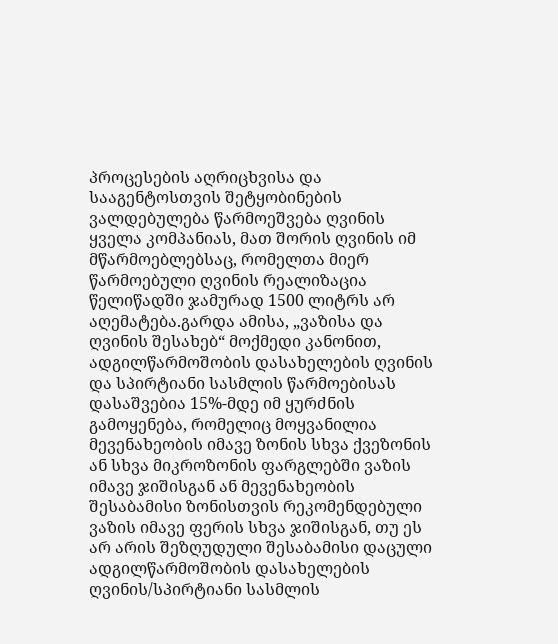პროცესების აღრიცხვისა და სააგენტოსთვის შეტყობინების ვალდებულება წარმოეშვება ღვინის ყველა კომპანიას, მათ შორის ღვინის იმ მწარმოებლებსაც, რომელთა მიერ წარმოებული ღვინის რეალიზაცია წელიწადში ჯამურად 1500 ლიტრს არ აღემატება.გარდა ამისა, „ვაზისა და ღვინის შესახებ“ მოქმედი კანონით, ადგილწარმოშობის დასახელების ღვინის და სპირტიანი სასმლის წარმოებისას დასაშვებია 15%-მდე იმ ყურძნის გამოყენება, რომელიც მოყვანილია მევენახეობის იმავე ზონის სხვა ქვეზონის ან სხვა მიკროზონის ფარგლებში ვაზის იმავე ჯიშისგან ან მევენახეობის შესაბამისი ზონისთვის რეკომენდებული ვაზის იმავე ფერის სხვა ჯიშისგან, თუ ეს არ არის შეზღუდული შესაბამისი დაცული ადგილწარმოშობის დასახელების ღვინის/სპირტიანი სასმლის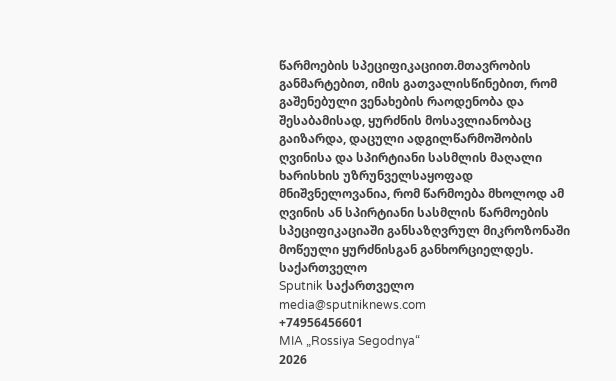წარმოების სპეციფიკაციით.მთავრობის განმარტებით, იმის გათვალისწინებით, რომ გაშენებული ვენახების რაოდენობა და შესაბამისად, ყურძნის მოსავლიანობაც გაიზარდა, დაცული ადგილწარმოშობის ღვინისა და სპირტიანი სასმლის მაღალი ხარისხის უზრუნველსაყოფად მნიშვნელოვანია, რომ წარმოება მხოლოდ ამ ღვინის ან სპირტიანი სასმლის წარმოების სპეციფიკაციაში განსაზღვრულ მიკროზონაში მოწეული ყურძნისგან განხორციელდეს.
საქართველო
Sputnik საქართველო
media@sputniknews.com
+74956456601
MIA „Rossiya Segodnya“
2026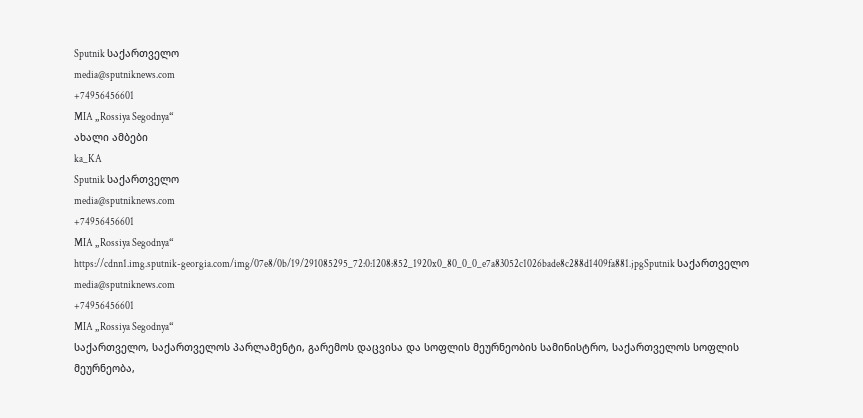Sputnik საქართველო
media@sputniknews.com
+74956456601
MIA „Rossiya Segodnya“
ახალი ამბები
ka_KA
Sputnik საქართველო
media@sputniknews.com
+74956456601
MIA „Rossiya Segodnya“
https://cdnn1.img.sputnik-georgia.com/img/07e8/0b/19/291085295_72:0:1208:852_1920x0_80_0_0_e7a83052c1026bade8c288d1409fa881.jpgSputnik საქართველო
media@sputniknews.com
+74956456601
MIA „Rossiya Segodnya“
საქართველო, საქართველოს პარლამენტი, გარემოს დაცვისა და სოფლის მეურნეობის სამინისტრო, საქართველოს სოფლის მეურნეობა,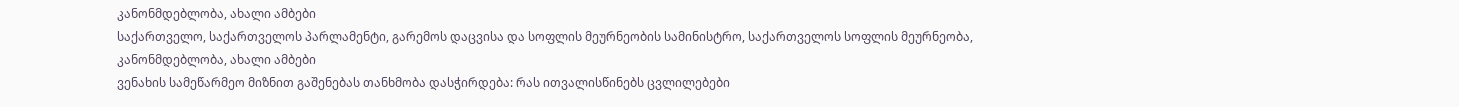კანონმდებლობა, ახალი ამბები
საქართველო, საქართველოს პარლამენტი, გარემოს დაცვისა და სოფლის მეურნეობის სამინისტრო, საქართველოს სოფლის მეურნეობა, კანონმდებლობა, ახალი ამბები
ვენახის სამეწარმეო მიზნით გაშენებას თანხმობა დასჭირდება: რას ითვალისწინებს ცვლილებები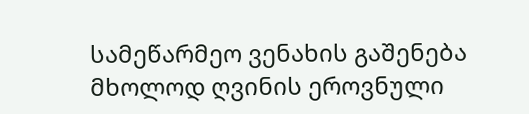სამეწარმეო ვენახის გაშენება მხოლოდ ღვინის ეროვნული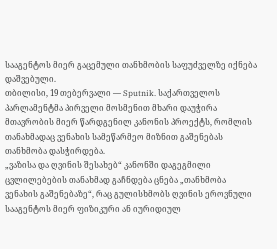სააგენტოს მიერ გაცემული თანხმობის საფუძველზე იქნება დაშვებული.
თბილისი, 19 თებერვალი — Sputnik. საქართველოს პარლამენტმა პირველი მოსმენით მხარი დაუჭირა მთავრობის მიერ წარდგენილ კანონის პროექტს, რომლის თანახმადაც ვენახის სამეწარმეო მიზნით გაშენებას თანხმობა დასჭირდება.
„ვაზისა და ღვინის შესახებ“ კანონში დაგეგმილი ცვლილებების თანახმად გაჩნდება ცნება „თანხმობა ვენახის გაშენებაზე“, რაც გულისხმობს ღვინის ეროვნული სააგენტოს მიერ ფიზიკური ან იურიდიულ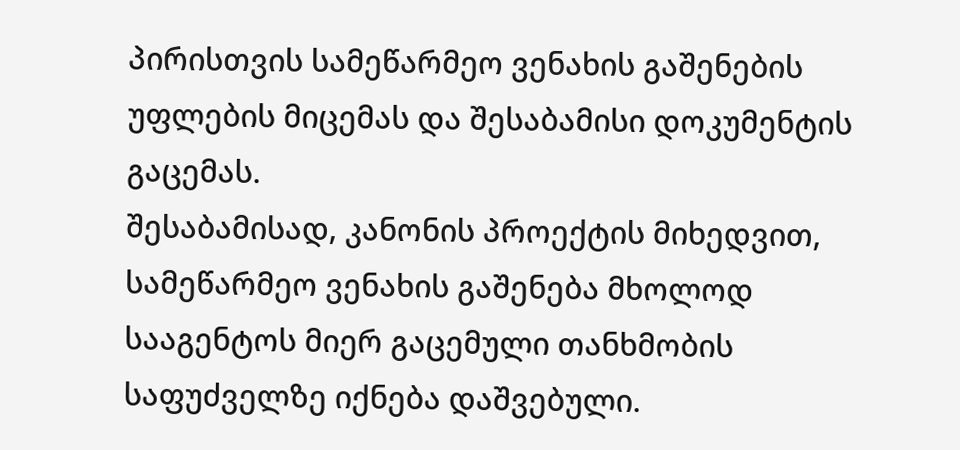პირისთვის სამეწარმეო ვენახის გაშენების უფლების მიცემას და შესაბამისი დოკუმენტის გაცემას.
შესაბამისად, კანონის პროექტის მიხედვით, სამეწარმეო ვენახის გაშენება მხოლოდ სააგენტოს მიერ გაცემული თანხმობის საფუძველზე იქნება დაშვებული.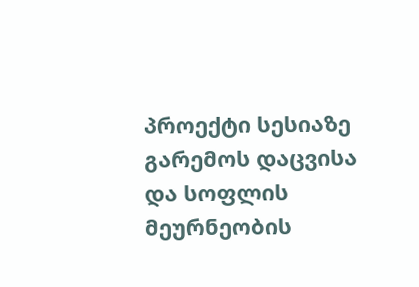პროექტი სესიაზე გარემოს დაცვისა და სოფლის მეურნეობის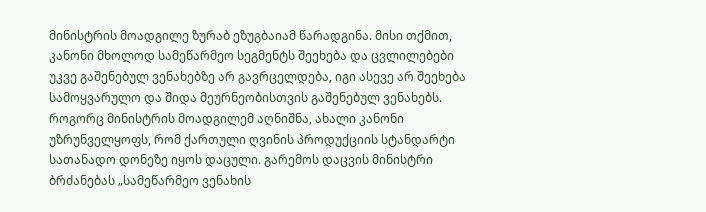მინისტრის მოადგილე ზურაბ ეზუგბაიამ წარადგინა. მისი თქმით, კანონი მხოლოდ სამეწარმეო სეგმენტს შეეხება და ცვლილებები უკვე გაშენებულ ვენახებზე არ გავრცელდება, იგი ასევე არ შეეხება სამოყვარულო და შიდა მეურნეობისთვის გაშენებულ ვენახებს.
როგორც მინისტრის მოადგილემ აღნიშნა, ახალი კანონი უზრუნველყოფს, რომ ქართული ღვინის პროდუქციის სტანდარტი სათანადო დონეზე იყოს დაცული. გარემოს დაცვის მინისტრი ბრძანებას „სამეწარმეო ვენახის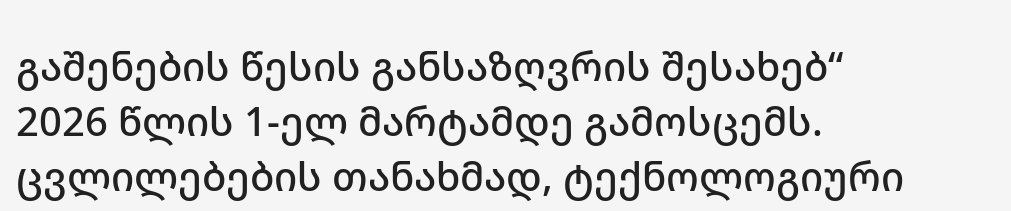გაშენების წესის განსაზღვრის შესახებ“ 2026 წლის 1-ელ მარტამდე გამოსცემს.
ცვლილებების თანახმად, ტექნოლოგიური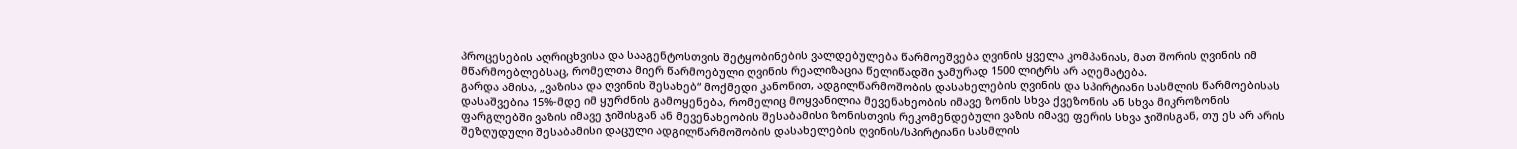პროცესების აღრიცხვისა და სააგენტოსთვის შეტყობინების ვალდებულება წარმოეშვება ღვინის ყველა კომპანიას, მათ შორის ღვინის იმ მწარმოებლებსაც, რომელთა მიერ წარმოებული ღვინის რეალიზაცია წელიწადში ჯამურად 1500 ლიტრს არ აღემატება.
გარდა ამისა, „ვაზისა და ღვინის შესახებ“ მოქმედი კანონით, ადგილწარმოშობის დასახელების ღვინის და სპირტიანი სასმლის წარმოებისას დასაშვებია 15%-მდე იმ ყურძნის გამოყენება, რომელიც მოყვანილია მევენახეობის იმავე ზონის სხვა ქვეზონის ან სხვა მიკროზონის ფარგლებში ვაზის იმავე ჯიშისგან ან მევენახეობის შესაბამისი ზონისთვის რეკომენდებული ვაზის იმავე ფერის სხვა ჯიშისგან, თუ ეს არ არის შეზღუდული შესაბამისი დაცული ადგილწარმოშობის დასახელების ღვინის/სპირტიანი სასმლის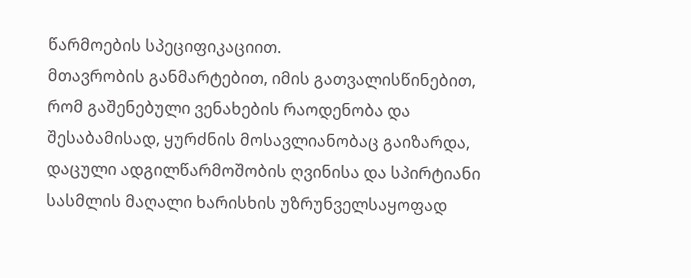წარმოების სპეციფიკაციით.
მთავრობის განმარტებით, იმის გათვალისწინებით, რომ გაშენებული ვენახების რაოდენობა და შესაბამისად, ყურძნის მოსავლიანობაც გაიზარდა, დაცული ადგილწარმოშობის ღვინისა და სპირტიანი სასმლის მაღალი ხარისხის უზრუნველსაყოფად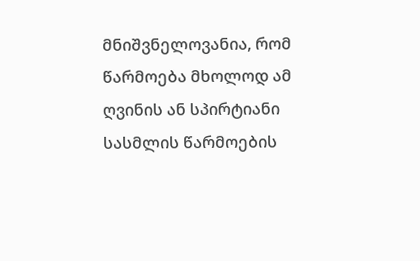მნიშვნელოვანია, რომ წარმოება მხოლოდ ამ ღვინის ან სპირტიანი სასმლის წარმოების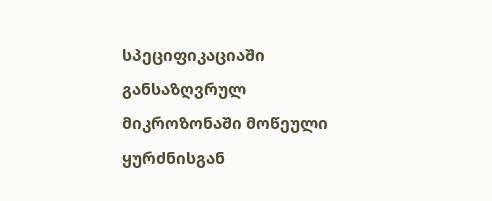სპეციფიკაციაში განსაზღვრულ მიკროზონაში მოწეული ყურძნისგან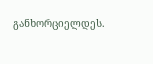განხორციელდეს.